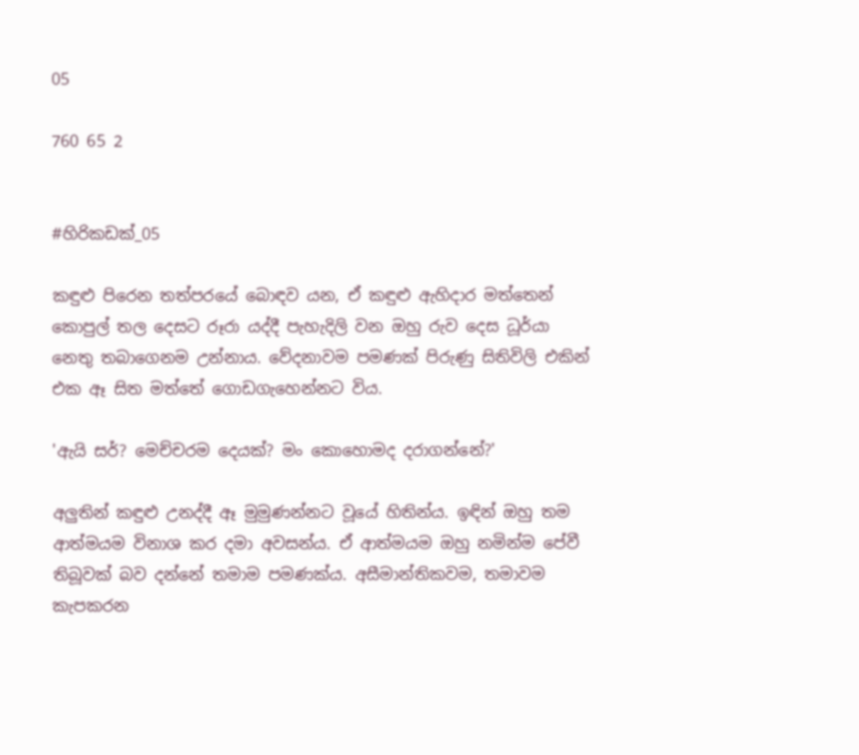05

760 65 2


#හිරිකඩක්_05

කඳුළු පිරෙන තත්පරයේ බොඳව යන, ඒ කඳුළු ඇහිදාර මත්තෙන් කොපුල් තල දෙසට රූරා යද්දී පැහැදිලි වන ඔහු රුව දෙස ධූර්යා නෙතු තබාගෙනම උන්නාය. වේදනාවම පමණක් පිරුණු සිතිවිලි එකින් එක ඈ සිත මත්තේ ගොඩගැහෙන්නට විය.

'ඇයි සර්? මෙච්චරම දෙයක්? මං කොහොමද දරාගන්නේ?'

අලුතින් කඳුළු උනද්දී ඈ මුමුණන්නට වූයේ හිතින්ය. ඉඳින් ඔහු තම ආත්මයම විනාශ කර දමා අවසන්ය. ඒ ආත්මයම ඔහු නමින්ම පේවී තිබූවක් බව දන්නේ තමාම පමණක්ය. අසීමාන්තිකවම, තමාවම කැපකරන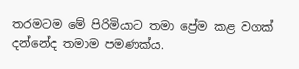තරමටම මේ පිරිමියාට තමා ප්‍රේම කළ වගක් දන්නේද තමාම පමණක්ය.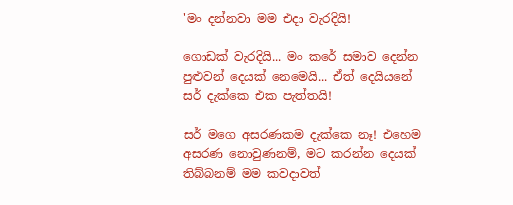'මං දන්නවා මම එදා වැරදියි!

ගොඩක් වැරදියි... මං කරේ සමාව දෙන්න පුළුවන් දෙයක් නෙමෙයි... ඒත් දෙයියනේ සර් දැක්කෙ එක පැත්තයි!

සර් මගෙ අසරණකම දැක්කෙ නෑ! එහෙම අසරණ නොවුණනම්, මට කරන්න දෙයක් තිබ්බනම් මම කවදාවත්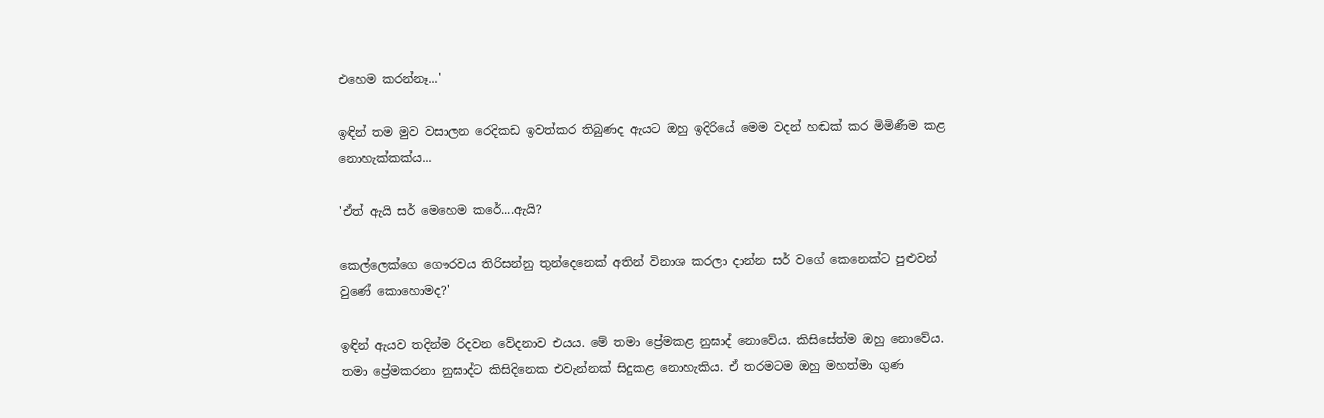එහෙම කරන්නෑ...'

ඉඳින් තම මුව වසාලන රෙදිකඩ ඉවත්කර තිබුණද ඇයට ඔහු ඉදිරියේ මෙම වදන් හඬක් කර මිමිණීම කළ නොහැක්කක්ය...

'ඒත් ඇයි සර් මෙහෙම කරේ....ඇයි?

කෙල්ලෙක්ගෙ ගෞරවය තිරිසන්නු තුන්දෙනෙක් අතින් විනාශ කරලා දාන්න සර් වගේ කෙනෙක්ට පුළුවන් වුණේ කොහොමද?'

ඉඳින් ඇයව තදින්ම රිදවන වේදනාව එයය. මේ තමා ප්‍රේමකළ නුඝාද් නොවේය. කිසිසේත්ම ඔහු නොවේය. තමා ප්‍රේමකරනා නුඝාද්ට කිසිදිනෙක එවැන්නක් සිදුකළ නොහැකිය. ඒ තරමටම ඔහු මහත්මා ගුණ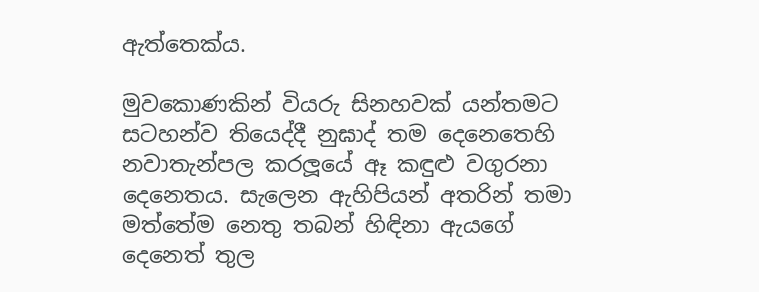ඇත්තෙක්ය.

මුවකොණකින් වියරු සිනහවක් යන්තමට සටහන්ව තියෙද්දී නුඝාද් තම දෙනෙතෙහි නවාතැන්පල කරලූයේ ඈ කඳුළු වගුරනා දෙනෙතය. සැලෙන ඇහිපියන් අතරින් තමා මත්තේම නෙතු තබන් හිඳිනා ඇයගේ දෙනෙත් තුල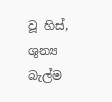වූ හිස්, ශුන්‍ය බැල්ම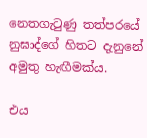නෙතගැටුණු තත්පරයේ නුඝාද්ගේ හිතට දැනුනේ අමුතු හැඟීමක්ය.

එය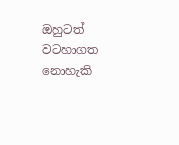ඔහුටත් වටහාගත නොහැකි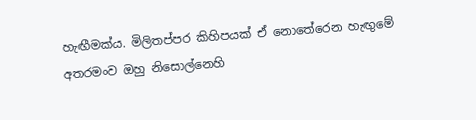හැඟීමක්ය. මිලිතප්පර කිහිපයක් ඒ නොතේරෙන හැඟුමේ අතරමංව ඔහු නිසොල්නෙහි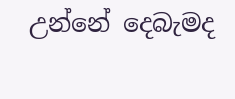උන්නේ දෙබැමද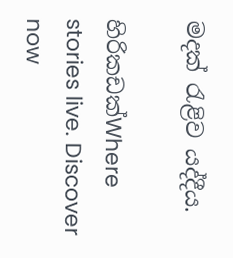මදක් රැළිව යද්දීය.

හිරිකඩක්Where stories live. Discover now